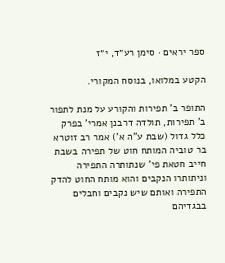ספר יראים · סימן רע״ד, י״ז

הקטע במלואו, בנוסח המקורי.

התופר ב' תפירות והקורע על מנת לתפור ב' תפירות, תולדה דרבנן אמרי' בפרק כלל גדול (שבת ע"ה א') אמר רב זוטרא בר טוביה המותח חוט של תפירה בשבת חייב חטאת פי' שנתותרה התפירה וניתותרו הנקבים והוא מותח החוט להדק התפירה ואותם שיש נקבים וחבלים בבגדיהם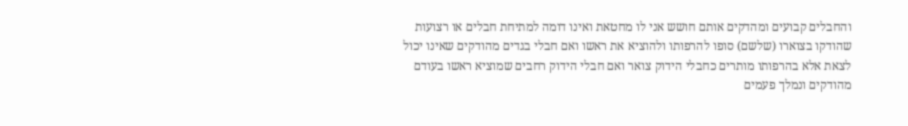והחבלים קבועים ומהדקים אותם חושש אני לו מחטאת ואינו דומה למתיחת חבלים או רצועות שהודקו בצוארו (שלשם) סופו להרפותו ולהוציא את ראשו ואם חבלי בגדים מהודקים שאינו יכול לצאת אלא בהרפותו מותרים כחבלי הידוק צואר ואם חבלי הידוק רחבים שמוציא ראשו בעודם מהודקים ונמלך פעמים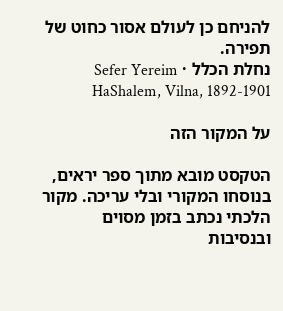להניחם כן לעולם אסור כחוט של תפירה.
נחלת הכלל · Sefer Yereim HaShalem, Vilna, 1892-1901

על המקור הזה

הטקסט מובא מתוך ספר יראים, בנוסחו המקורי ובלי עריכה. מקור הלכתי נכתב בזמן מסוים ובנסיבות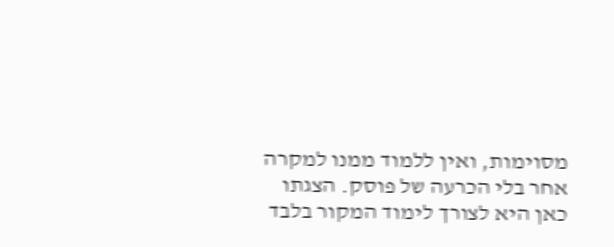מסוימות, ואין ללמוד ממנו למקרה אחר בלי הכרעה של פוסק. הצגתו כאן היא לצורך לימוד המקור בלבד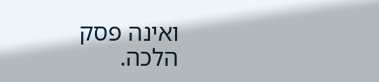ואינה פסק הלכה.